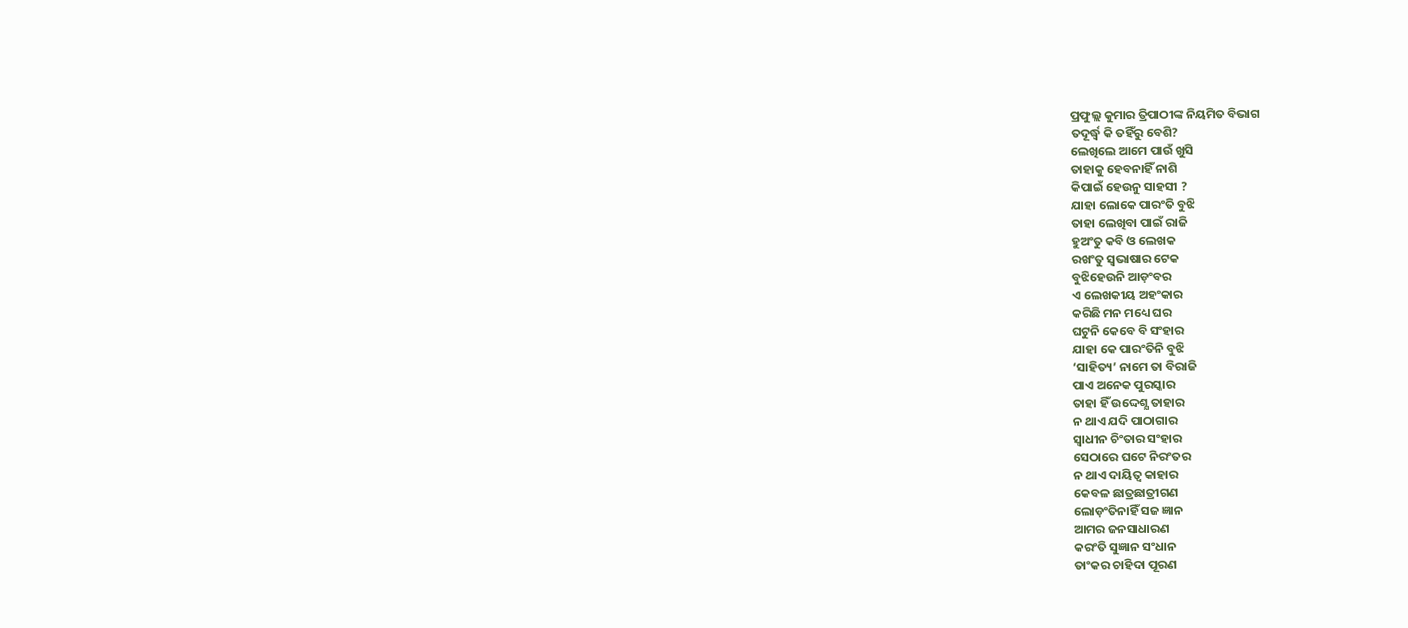ପ୍ରଫୁଲ୍ଲ କୁମାର ତ୍ରିପାଠୀଙ୍କ ନିୟମିତ ବିଭାଗ
ତଦୂର୍ଦ୍ଧ୍ବ କି ତହିଁରୁ ବେଶି?
ଲେଖିଲେ ଆମେ ପାଉଁ ଖୁସି
ତାହାକୁ ହେବନାହିଁ ନାଶି
କିପାଇଁ ହେଉନୁ ସାହସୀ ?
ଯାହା ଲୋକେ ପାରଂତି ବୁଝି
ତାହା ଲେଖିବା ପାଇଁ ରାଜି
ହୁଅଂତୁ କବି ଓ ଲେଖକ
ରଖଂତୁ ସ୍ବଭାଷାର ଟେକ
ବୁଝିହେଉନି ଆଡ଼ଂବର
ଏ ଲେଖକୀୟ ଅହଂକାର
କରିଛି ମନ ମଧ୍ୟେ ଘର
ଘଟୁନି କେବେ ବି ସଂହାର
ଯାହା କେ ପାରଂତିନି ବୁଝି
‘ସାହିତ୍ୟ’ ନାମେ ତା ବିରାଜି
ପାଏ ଅନେକ ପୁରସ୍କାର
ତାହା ହିଁ ଉଦ୍ଦେଶ୍ଯ ତାହାର
ନ ଥାଏ ଯଦି ପାଠାଗାର
ସ୍ବାଧୀନ ଚିଂତାର ସଂହାର
ସେଠାରେ ଘଟେ ନିରଂତର
ନ ଥାଏ ଦାୟିତ୍ବ କାହାର
କେବଳ ଛାତ୍ରଛାତ୍ରୀଗଣ
ଲୋଡ଼ଂତିନାହିଁ ସଜ ଜ୍ଞାନ
ଆମର ଜନସାଧାରଣ
କରଂତି ସୁଜ୍ଞାନ ସଂଧାନ
ତାଂକର ଚାହିଦା ପୂରଣ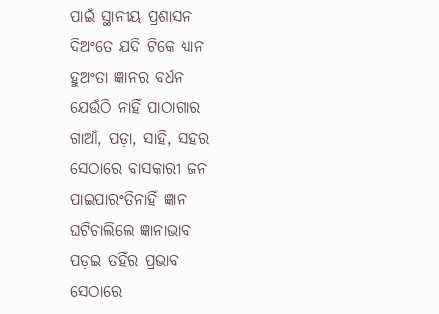ପାଇଁ ସ୍ଥାନୀୟ ପ୍ରଶାସନ
ଦିଅଂତେ ଯଦି ଟିକେ ଧ୍ୟାନ
ହୁଅଂତା ଜ୍ଞାନର ବର୍ଧନ
ଯେଉଁଠି ନାହିଁ ପାଠାଗାର
ଗାଆଁ, ପଡ଼ା, ସାହି, ସହର
ସେଠାରେ ବାସକାରୀ ଜନ
ପାଇପାରଂତିନାହିଁ ଜ୍ଞାନ
ଘଟିଚାଲିଲେ ଜ୍ଞାନାଭାବ
ପଡ଼ଇ ତହିଁର ପ୍ରଭାବ
ସେଠାରେ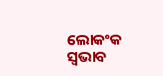ଲୋକଂକ ସ୍ବଭାବ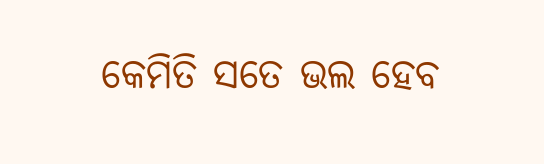କେମିତି ସତେ ଭଲ ହେବ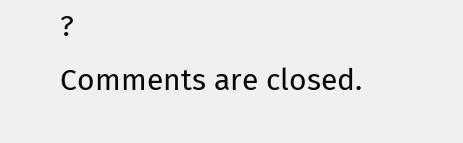?
Comments are closed.